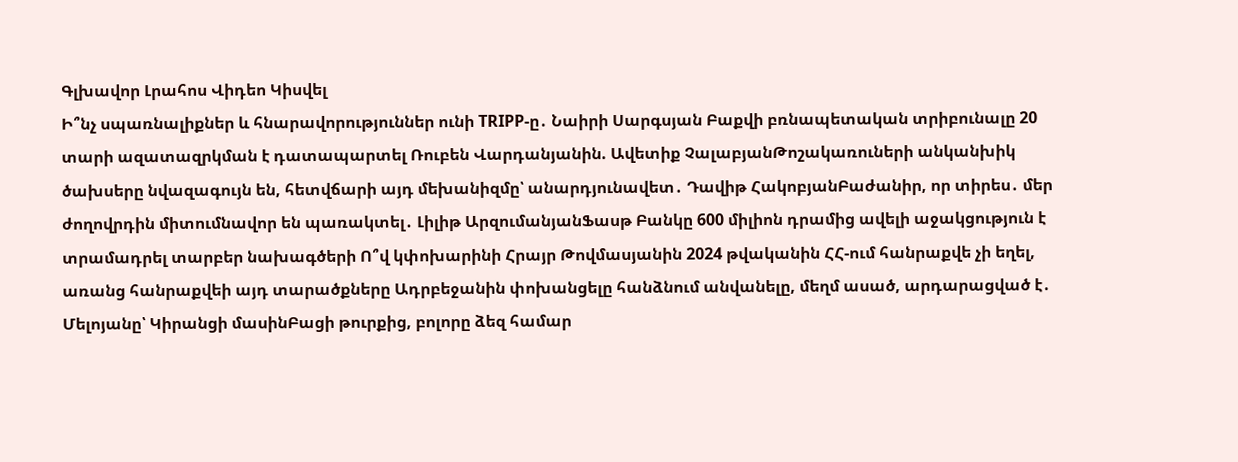Գլխավոր Լրահոս Վիդեո Կիսվել
Ի՞նչ սպառնալիքներ և հնարավորություններ ունի TRIPP-ը․ Նաիրի Սարգսյան Բաքվի բռնապետական տրիբունալը 20 տարի ազատազրկման է դատապարտել Ռուբեն Վարդանյանին. Ավետիք ՉալաբյանԹոշակառուների անկանխիկ ծախսերը նվազագույն են, հետվճարի այդ մեխանիզմը՝ անարդյունավետ․ Դավիթ ՀակոբյանԲաժանիր, որ տիրես․ մեր ժողովրդին միտումնավոր են պառակտել․ Լիլիթ ԱրզումանյանՖասթ Բանկը 600 միլիոն դրամից ավելի աջակցություն է տրամադրել տարբեր նախագծերի Ո՞վ կփոխարինի Հրայր Թովմասյանին 2024 թվականին ՀՀ-ում հանրաքվե չի եղել, առանց հանրաքվեի այդ տարածքները Ադրբեջանին փոխանցելը հանձնում անվանելը, մեղմ ասած, արդարացված է․ Մելոյանը՝ Կիրանցի մասինԲացի թուրքից, բոլորը ձեզ համար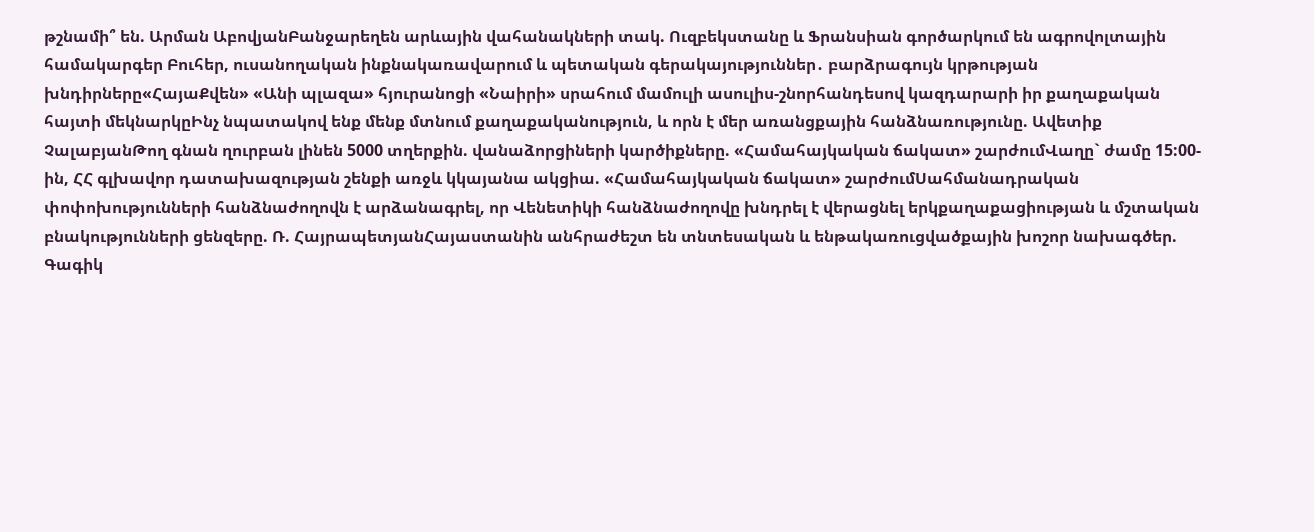թշնամի՞ են. Արման ԱբովյանԲանջարեղեն արևային վահանակների տակ. Ուզբեկստանը և Ֆրանսիան գործարկում են ագրովոլտային համակարգեր Բուհեր, ուսանողական ինքնակառավարում և պետական գերակայություններ․ բարձրագույն կրթության խնդիրները«ՀայաՔվեն» «Անի պլազա» հյուրանոցի «Նաիրի» սրահում մամուլի ասուլիս-շնորհանդեսով կազդարարի իր քաղաքական հայտի մեկնարկըԻնչ նպատակով ենք մենք մտնում քաղաքականություն, և որն է մեր առանցքային հանձնառությունը. Ավետիք ՉալաբյանԹող գնան ղուրբան լինեն 5000 տղերքին. վանաձորցիների կարծիքները. «Համահայկական ճակատ» շարժումՎաղը` ժամը 15:00-ին, ՀՀ գլխավոր դատախազության շենքի առջև կկայանա ակցիա. «Համահայկական ճակատ» շարժումՍահմանադրական փոփոխությունների հանձնաժողովն է արձանագրել, որ Վենետիկի հանձնաժողովը խնդրել է վերացնել երկքաղաքացիության և մշտական բնակությունների ցենզերը. Ռ. ՀայրապետյանՀայաստանին անհրաժեշտ են տնտեսական և ենթակառուցվածքային խոշոր նախագծեր. Գագիկ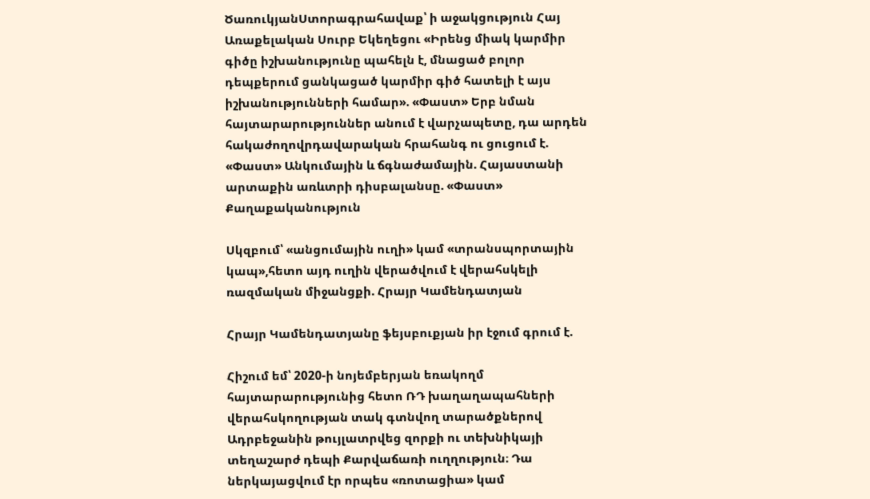ԾառուկյանՍտորագրահավաք՝ ի աջակցություն Հայ Առաքելական Սուրբ Եկեղեցու «Իրենց միակ կարմիր գիծը իշխանությունը պահելն է, մնացած բոլոր դեպքերում ցանկացած կարմիր գիծ հատելի է այս իշխանությունների համար». «Փաստ» Երբ նման հայտարարություններ անում է վարչապետը, դա արդեն հակաժողովրդավարական հրահանգ ու ցուցում է. «Փաստ» Անկումային և ճգնաժամային. Հայաստանի արտաքին առևտրի դիսբալանսը. «Փաստ»
Քաղաքականություն

Սկզբում՝ «անցումային ուղի» կամ «տրանսպորտային կապ»,հետո այդ ուղին վերածվում է վերահսկելի ռազմական միջանցքի. Հրայր Կամենդատյան

Հրայր Կամենդատյանը ֆեյսբուքյան իր էջում գրում է.

Հիշում եմ՝ 2020-ի նոյեմբերյան եռակողմ հայտարարությունից հետո ՌԴ խաղաղապահների վերահսկողության տակ գտնվող տարածքներով Ադրբեջանին թույլատրվեց զորքի ու տեխնիկայի տեղաշարժ դեպի Քարվաճառի ուղղություն։ Դա ներկայացվում էր որպես «ռոտացիա» կամ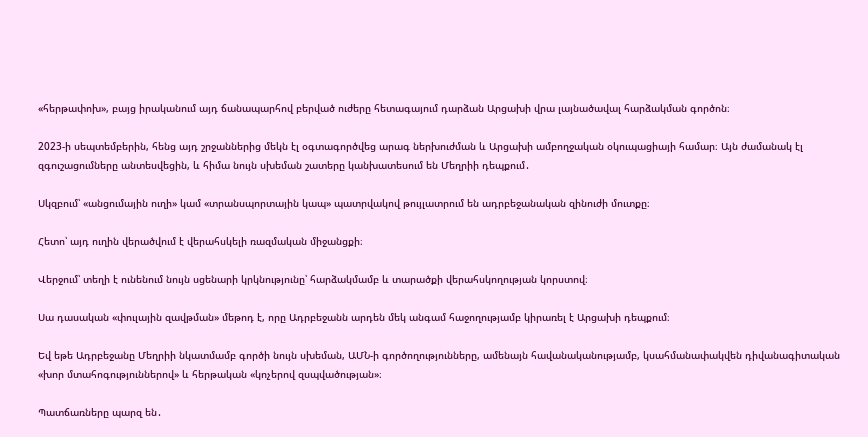«հերթափոխ», բայց իրականում այդ ճանապարհով բերված ուժերը հետագայում դարձան Արցախի վրա լայնածավալ հարձակման գործոն։

2023-ի սեպտեմբերին, հենց այդ շրջաններից մեկն էլ օգտագործվեց արագ ներխուժման և Արցախի ամբողջական օկուպացիայի համար։ Այն ժամանակ էլ զգուշացումները անտեսվեցին, և հիմա նույն սխեման շատերը կանխատեսում են Մեղրիի դեպքում․

Սկզբում՝ «անցումային ուղի» կամ «տրանսպորտային կապ» պատրվակով թույլատրում են ադրբեջանական զինուժի մուտքը։

Հետո՝ այդ ուղին վերածվում է վերահսկելի ռազմական միջանցքի։

Վերջում՝ տեղի է ունենում նույն սցենարի կրկնությունը՝ հարձակմամբ և տարածքի վերահսկողության կորստով։

Սա դասական «փուլային զավթման» մեթոդ է, որը Ադրբեջանն արդեն մեկ անգամ հաջողությամբ կիրառել է Արցախի դեպքում։

Եվ եթե Ադրբեջանը Մեղրիի նկատմամբ գործի նույն սխեման, ԱՄՆ-ի գործողությունները, ամենայն հավանականությամբ, կսահմանափակվեն դիվանագիտական «խոր մտահոգություններով» և հերթական «կոչերով զսպվածության»։

Պատճառները պարզ են․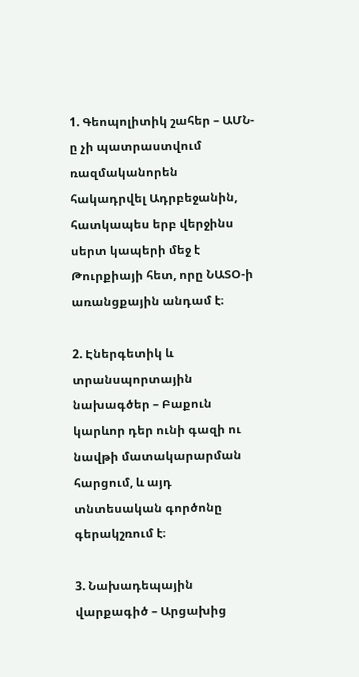1. Գեոպոլիտիկ շահեր – ԱՄՆ-ը չի պատրաստվում ռազմականորեն հակադրվել Ադրբեջանին, հատկապես երբ վերջինս սերտ կապերի մեջ է Թուրքիայի հետ, որը ՆԱՏՕ-ի առանցքային անդամ է։

2. Էներգետիկ և տրանսպորտային նախագծեր – Բաքուն կարևոր դեր ունի գազի ու նավթի մատակարարման հարցում, և այդ տնտեսական գործոնը գերակշռում է։

3. Նախադեպային վարքագիծ – Արցախից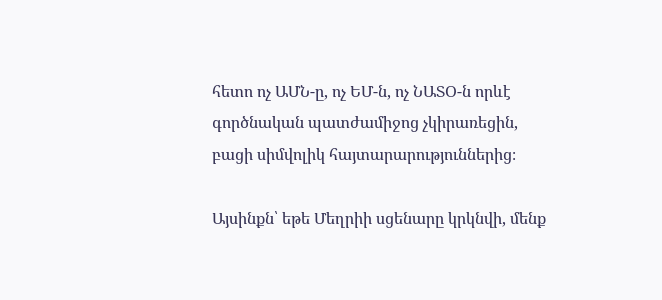հետո ոչ ԱՄՆ-ը, ոչ ԵՄ-ն, ոչ ՆԱՏՕ-ն որևէ գործնական պատժամիջոց չկիրառեցին, բացի սիմվոլիկ հայտարարություններից։

Այսինքն՝ եթե Մեղրիի սցենարը կրկնվի, մենք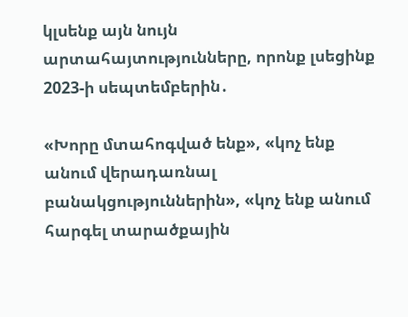կլսենք այն նույն արտահայտությունները, որոնք լսեցինք 2023-ի սեպտեմբերին․

«Խորը մտահոգված ենք», «կոչ ենք անում վերադառնալ բանակցություններին», «կոչ ենք անում հարգել տարածքային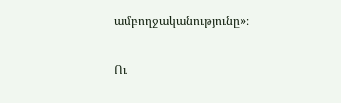ամբողջականությունը»։

Ու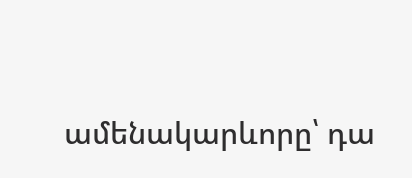ամենակարևորը՝ դա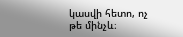կասվի հետո, ոչ թե մինչև։